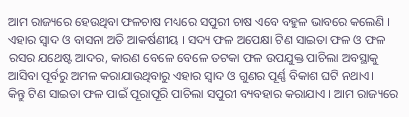ଆମ ରାଜ୍ୟରେ ହେଉଥିବା ଫଳଚାଷ ମଧ୍ୟରେ ସପୁରୀ ଚାଷ ଏବେ ବହୁଳ ଭାବରେ କଲେଣି । ଏହାର ସ୍ଵାଦ ଓ ବାସନା ଅତି ଆକର୍ଷଣୀୟ । ସଦ୍ୟ ଫଳ ଅପେକ୍ଷା ଟିଣ ସାଇତା ଫଳ ଓ ଫଳ ରସର ଯଥେଷ୍ଟ ଆଦର, କାରଣ ବେଳେ ବେଳେ ତଟକା ଫଳ ଉପଯୁକ୍ତ ପାଚିଲା ଅବସ୍ଥାକୁ ଆସିବା ପୂର୍ବରୁ ଅମଳ କରାଯାଉଥିବାରୁ ଏହାର ସ୍ଵାଦ ଓ ଗୁଣର ପୂର୍ଣ୍ଣ ବିକାଶ ଘଟି ନଥାଏ।
କିନ୍ତୁ ଟିଣ ସାଇତା ଫଳ ପାଇଁ ପୂରାପୂରି ପାଚିଲା ସପୁରୀ ବ୍ୟବହାର କରାଯାଏ । ଆମ ରାଜ୍ୟରେ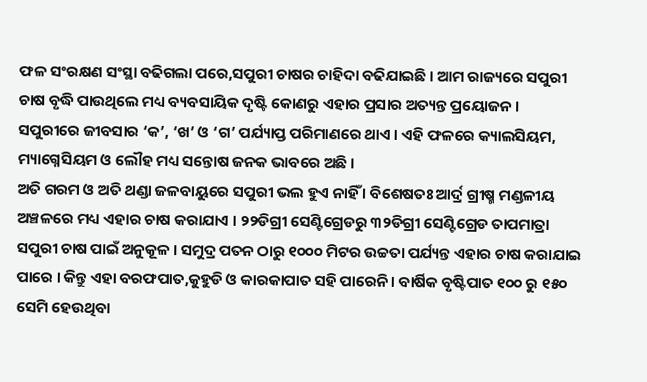ଫଳ ସଂରକ୍ଷଣ ସଂସ୍ଥା ବଢିଗଲା ପରେ,ସପୁରୀ ଚାଷର ଚାହିଦା ବଢିଯାଇଛି । ଆମ ରାଜ୍ୟରେ ସପୁରୀ ଚାଷ ବୃଦ୍ଧି ପାଉଥିଲେ ମଧ୍ୟ ବ୍ୟବସାୟିକ ଦୃଷ୍ଟି କୋଣରୁ ଏହାର ପ୍ରସାର ଅତ୍ୟନ୍ତ ପ୍ରୟୋଜନ ।
ସପୁରୀରେ ଜୀବସାର ‘କ’, ‘ଖ’ ଓ ‘ଗ’ ପର୍ଯ୍ୟାପ୍ତ ପରିମାଣରେ ଥାଏ । ଏହି ଫଳରେ କ୍ୟାଲସିୟମ, ମ୍ୟାଗ୍ନେସିୟମ ଓ ଲୌହ ମଧ୍ୟ ସନ୍ତୋଷ ଜନକ ଭାବରେ ଅଛି ।
ଅତି ଗରମ ଓ ଅତି ଥଣ୍ଡା ଜଳବାୟୁରେ ସପୁରୀ ଭଲ ହୁଏ ନାହିଁ । ବିଶେଷତଃ ଆର୍ଦ୍ର ଗ୍ରୀଷ୍ମ ମଣ୍ଡଳୀୟ ଅଞ୍ଚଳରେ ମଧ୍ୟ ଏହାର ଚାଷ କରାଯାଏ । ୨୨ଡିଗ୍ରୀ ସେଣ୍ଟିଗ୍ରେଡରୁ ୩୨ଡିଗ୍ରୀ ସେଣ୍ଟିଗ୍ରେଡ ତାପମାତ୍ରା ସପୁରୀ ଚାଷ ପାଇଁ ଅନୁକୂଳ । ସମୁଦ୍ର ପତନ ଠାରୁ ୧୦୦୦ ମିଟର ଉଚ୍ଚତା ପର୍ଯ୍ୟନ୍ତ ଏହାର ଚାଷ କରାଯାଇ ପାରେ । କିନ୍ତୁ ଏହା ବରଫପାତ,କୁହୁଡି ଓ କାରକାପାତ ସହି ପାରେନି । ବାର୍ଷିକ ବୃଷ୍ଟିପାତ ୧୦୦ ରୁ ୧୫୦ ସେମି ହେଉଥିବା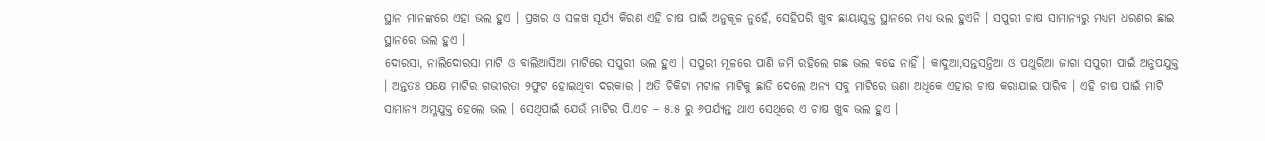ସ୍ଥାନ ମାନଙ୍କରେ ଏହା ଭଲ ହୁଏ । ପ୍ରଖର ଓ ସଳଖ ସୂର୍ଯ୍ୟ କିରଣ ଏହି ଚାଷ ପାଇଁ ଅନୁକୂଳ ନୁହେଁ, ସେହିପରି ଖୁବ ଛାୟାଯୁକ୍ତ ସ୍ଥାନରେ ମଧ୍ୟ ଭଲ ହୁଏନି । ସପୁରୀ ଚାଷ ସାମାନ୍ୟରୁ ମଧ୍ୟମ ଧରଣର ଛାଇ ସ୍ଥାନରେ ଭଲ ହୁଏ ।
ଦୋରସା, ନାଲିଦୋରସା ମାଟି ଓ ବାଲିଆସିଆ ମାଟିରେ ସପୁରୀ ଭଲ ହୁଏ । ସପୁରୀ ମୂଳରେ ପାଣି ଜମି ରହିଲେ ଗଛ ଭଲ ବଢେ ନାହିଁ । କାଦୁଆ,ସନ୍ତସନ୍ତିଆ ଓ ପଥୁରିଆ ଜାଗା ସପୁରୀ ପାଇଁ ଅନୁପଯୁକ୍ତ । ଅନ୍ତତଃ ପକ୍ଷେ ମାଟିର ଗଭୀରତା ୨ଫୁଟ ହୋଇଥିବା ଦରକାର । ଅତି ଚିକିଟା ମଟାଳ ମାଟିକୁ ଛାଡି ଦେଲେ ଅନ୍ୟ ସବୁ ମାଟିରେ ଊଣା ଅଧିକେ ଏହାର ଚାଷ କରାଯାଇ ପାରିବ । ଏହି ଚାଷ ପାଇଁ ମାଟି ସାମାନ୍ୟ ଅମ୍ଳଯୁକ୍ତ ହେଲେ ଭଲ । ସେଥିପାଇଁ ଯେଉଁ ମାଟିର ପି.ଏଚ – ୫.୫ ରୁ ୬ପର୍ଯ୍ୟନ୍ତ ଥାଏ ସେଥିରେ ଏ ଚାଷ ଖୁବ ଭଲ ହୁଏ ।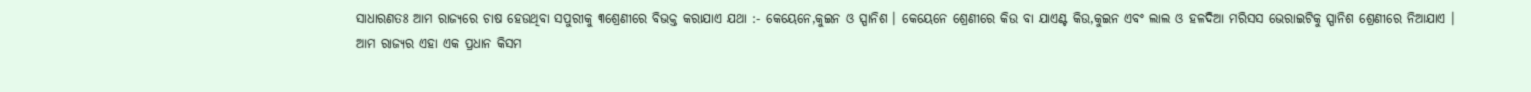ସାଧାରଣତଃ ଆମ ରାଜ୍ୟରେ ଚାଷ ହେଉଥିବା ସପୁରୀକୁ ୩ଶ୍ରେଣୀରେ ବିଭକ୍ତ କରାଯାଏ ଯଥା :- କେୟେନେ,କୁଇନ ଓ ସ୍ପାନିଶ । କେୟେନେ ଶ୍ରେଣୀରେ କିଉ ବା ଯାଏଣ୍ଟ କିଉ,କୁଇନ ଏବଂ ଲାଲ ଓ ହଳଦିଆ ମରିସସ ଭେରାଇଟିକୁ ସ୍ପାନିଶ ଶ୍ରେଣୀରେ ନିଆଯାଏ ।
ଆମ ରାଜ୍ୟର ଏହା ଏକ ପ୍ରଧାନ କିସମ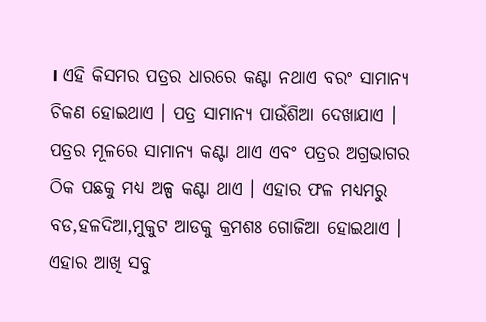। ଏହି କିସମର ପତ୍ରର ଧାରରେ କଣ୍ଟା ନଥାଏ ବରଂ ସାମାନ୍ୟ ଚିକଣ ହୋଇଥାଏ । ପତ୍ର ସାମାନ୍ୟ ପାଉଁଶିଆ ଦେଖାଯାଏ । ପତ୍ରର ମୂଳରେ ସାମାନ୍ୟ କଣ୍ଟା ଥାଏ ଏବଂ ପତ୍ରର ଅଗ୍ରଭାଗର ଠିକ ପଛକୁ ମଧ୍ୟ ଅଳ୍ପ କଣ୍ଟା ଥାଏ । ଏହାର ଫଳ ମଧ୍ୟମରୁ ବଡ,ହଳଦିଆ,ମୁକୁଟ ଆଡକୁ କ୍ରମଶଃ ଗୋଜିଆ ହୋଇଥାଏ । ଏହାର ଆଖି ସବୁ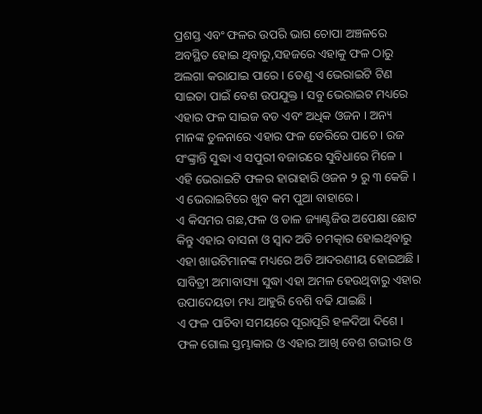ପ୍ରଶସ୍ତ ଏବଂ ଫଳର ଉପରି ଭାଗ ଚୋପା ଅଞ୍ଚଳରେ ଅବସ୍ଥିତ ହୋଇ ଥିବାରୁ,ସହଜରେ ଏହାକୁ ଫଳ ଠାରୁ ଅଲଗା କରାଯାଇ ପାରେ । ତେଣୁ ଏ ଭେରାଇଟି ଟିଣ ସାଇତା ପାଇଁ ବେଶ ଉପଯୁକ୍ତ । ସବୁ ଭେରାଇଟ ମଧ୍ୟରେ ଏହାର ଫଳ ସାଇଜ ବଡ ଏବଂ ଅଧିକ ଓଜନ । ଅନ୍ୟ ମାନଙ୍କ ତୁଳନାରେ ଏହାର ଫଳ ଡେରିରେ ପାଚେ । ରଜ ସଂଙ୍କ୍ରାନ୍ତି ସୁଦ୍ଧା ଏ ସପୁରୀ ବଜାରରେ ସୁବିଧାରେ ମିଳେ । ଏହି ଭେରାଇଟି ଫଳର ହାରାହାରି ଓଜନ ୨ ରୁ ୩ କେଜି । ଏ ଭେରାଇଟିରେ ଖୁବ କମ ପୁଆ ବାହାରେ ।
ଏ କିସମର ଗଛ,ଫଳ ଓ ଡାଳ ଜ୍ୟାଣ୍ଟଜିଉ ଅପେକ୍ଷା ଛୋଟ କିନ୍ତୁ ଏହାର ବାସନା ଓ ସ୍ଵାଦ ଅତି ଚମତ୍କାର ହୋଇଥିବାରୁ ଏହା ଖାଉଟିମାନଙ୍କ ମଧ୍ୟରେ ଅତି ଆଦରଣୀୟ ହୋଇଅଛି । ସାବିତ୍ରୀ ଅମାବାସ୍ୟା ସୁଦ୍ଧା ଏହା ଅମଳ ହେଉଥିବାରୁ ଏହାର ଉପାଦେୟତା ମଧ୍ୟ ଆହୁରି ବେଶି ବଢି ଯାଇଛି ।
ଏ ଫଳ ପାଚିବା ସମୟରେ ପୂରାପୂରି ହଳଦିଆ ଦିଶେ । ଫଳ ଗୋଲ ସ୍ତମ୍ଭାକାର ଓ ଏହାର ଆଖି ବେଶ ଗଭୀର ଓ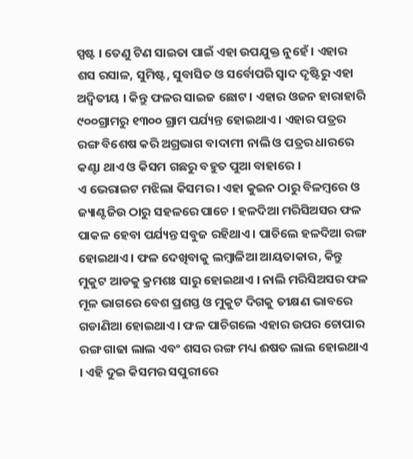ସ୍ପଷ୍ଟ । ତେଣୁ ଟିଣ ସାଇତା ପାଇଁ ଏହା ଉପଯୁକ୍ତ ନୁହେଁ । ଏହାର ଶସ ରସାଳ, ସୁମିଷ୍ଟ, ସୁବାସିତ ଓ ସର୍ବୋପରି ସ୍ଵାଦ ଦୃଷ୍ଟିରୁ ଏହା ଅଦ୍ଵିତୀୟ । କିନ୍ତୁ ଫଳର ସାଇଜ ଛୋଟ । ଏହାର ଓଜନ ହାରାହାରି ୯୦୦ଗ୍ରାମରୁ ୧୩୦୦ ଗ୍ରାମ ପର୍ଯ୍ୟନ୍ତ ହୋଇଥାଏ । ଏହାର ପତ୍ରର ରଙ୍ଗ ବିଶେଷ କରି ଅଗ୍ରଭାଗ ବାଦାମୀ ନାଲି ଓ ପତ୍ରର ଧାରରେ କଣ୍ଟା ଥାଏ ଓ କିସମ ଗଛରୁ ବହୁତ ପୁଆ ବାହାରେ ।
ଏ ଭେରାଇଟ ମଝିଲା କିସମର । ଏହା କୁଇନ ଠାରୁ ବିଳମ୍ବରେ ଓ ଜ୍ୟାଣ୍ଟଜିଉ ଠାରୁ ସହଳରେ ପାଚେ । ହଳଦିଆ ମରିସିଅସର ଫଳ ପାକଳ ହେବା ପର୍ଯ୍ୟନ୍ତ ସବୁଜ ରହିଥାଏ । ପାଚିଲେ ହଳଦିଆ ରଙ୍ଗ ହୋଇଥାଏ । ଫଳ ଦେଖିବାକୁ ଲମ୍ବାଳିଆ ଆୟତାକାର, କିନ୍ତୁ ମୁକୁଟ ଆଡକୁ କ୍ରମଶଃ ସାରୁ ହୋଇଥାଏ । ନାଲି ମରିସିଅସର ଫଳ ମୂଳ ଭାଗରେ ବେଶ ପ୍ରଶସ୍ତ ଓ ମୁକୁଟ ଦିଗକୁ ତୀକ୍ଷଣ ଭାବରେ ଗଡାଣିଆ ହୋଇଥାଏ । ଫଳ ପାଚିଗଲେ ଏହାର ଉପର ଚୋପାର ରଙ୍ଗ ଗାଢା ଲାଲ ଏବଂ ଶସର ରଙ୍ଗ ମଧ୍ୟ ଈଷତ ଲାଲ ହୋଇଥାଏ । ଏହି ଦୁଇ କିସମର ସପୁରୀରେ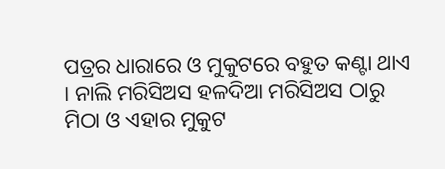ପତ୍ରର ଧାରାରେ ଓ ମୁକୁଟରେ ବହୁତ କଣ୍ଟା ଥାଏ । ନାଲି ମରିସିଅସ ହଳଦିଆ ମରିସିଅସ ଠାରୁ ମିଠା ଓ ଏହାର ମୁକୁଟ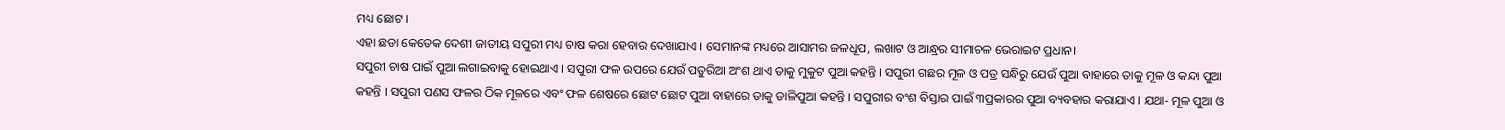ମଧ୍ୟ ଛୋଟ ।
ଏହା ଛଡା କେତେକ ଦେଶୀ ଜାତୀୟ ସପୁରୀ ମଧ୍ୟ ଚାଷ କରା ହେବାର ଦେଖାଯାଏ । ସେମାନଙ୍କ ମଧ୍ୟରେ ଆସାମର ଜଳଧୂପ, ଲଖାଟ ଓ ଆନ୍ଧ୍ରର ସୀମାଚଳ ଭେରାଇଟ ପ୍ରଧାନ।
ସପୁରୀ ଚାଷ ପାଇଁ ପୁଆ ଲଗାଇବାକୁ ହୋଇଥାଏ । ସପୁରୀ ଫଳ ଉପରେ ଯେଉଁ ପତୁରିଆ ଅଂଶ ଥାଏ ତାକୁ ମୁକୁଟ ପୁଆ କହନ୍ତି । ସପୁରୀ ଗଛର ମୂଳ ଓ ପତ୍ର ସନ୍ଧିରୁ ଯେଉଁ ପୁଆ ବାହାରେ ତାକୁ ମୂଳ ଓ କନ୍ଦା ପୁଆ କହନ୍ତି । ସପୁରୀ ପଣସ ଫଳର ଠିକ ମୂଳରେ ଏବଂ ଫଳ ଶେଷରେ ଛୋଟ ଛୋଟ ପୁଆ ବାହାରେ ତାକୁ ଡାଳିପୁଆ କହନ୍ତି । ସପୁରୀର ବଂଶ ବିସ୍ତାର ପାଇଁ ୩ପ୍ରକାରର ପୁଆ ବ୍ୟବହାର କରାଯାଏ । ଯଥା- ମୂଳ ପୁଆ ଓ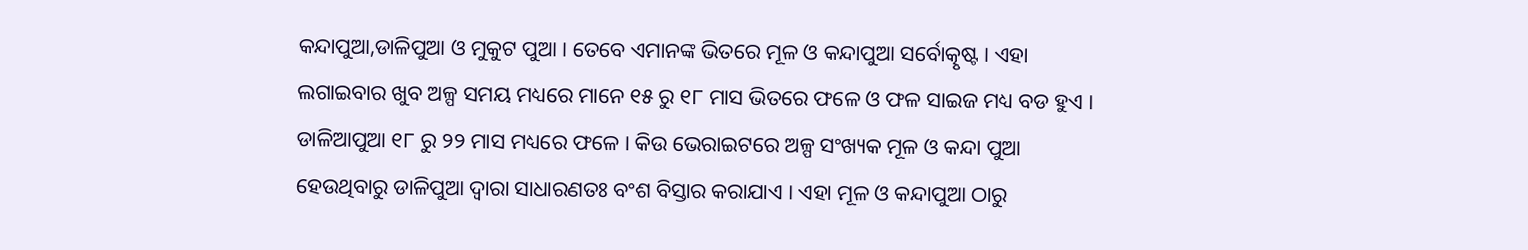କନ୍ଦାପୁଆ,ଡାଳିପୁଆ ଓ ମୁକୁଟ ପୁଆ । ତେବେ ଏମାନଙ୍କ ଭିତରେ ମୂଳ ଓ କନ୍ଦାପୁଆ ସର୍ବୋତ୍କୃଷ୍ଟ । ଏହା ଲଗାଇବାର ଖୁବ ଅଳ୍ପ ସମୟ ମଧ୍ୟରେ ମାନେ ୧୫ ରୁ ୧୮ ମାସ ଭିତରେ ଫଳେ ଓ ଫଳ ସାଇଜ ମଧ୍ୟ ବଡ ହୁଏ । ଡାଳିଆପୁଆ ୧୮ ରୁ ୨୨ ମାସ ମଧ୍ୟରେ ଫଳେ । କିଉ ଭେରାଇଟରେ ଅଳ୍ପ ସଂଖ୍ୟକ ମୂଳ ଓ କନ୍ଦା ପୁଆ ହେଉଥିବାରୁ ଡାଳିପୁଆ ଦ୍ଵାରା ସାଧାରଣତଃ ବଂଶ ବିସ୍ତାର କରାଯାଏ । ଏହା ମୂଳ ଓ କନ୍ଦାପୁଆ ଠାରୁ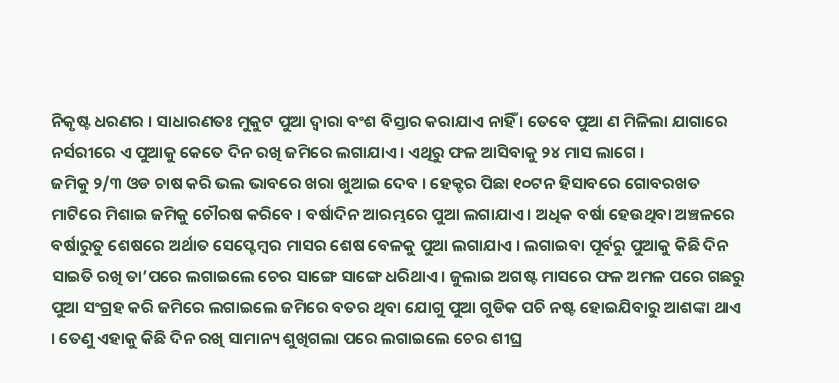ନିକୃଷ୍ଟ ଧରଣର । ସାଧାରଣତଃ ମୁକୁଟ ପୁଆ ଦ୍ଵାରା ବଂଶ ବିସ୍ତାର କରାଯାଏ ନାହିଁ । ତେବେ ପୁଆ ଣ ମିଳିଲା ଯାଗାରେ ନର୍ସରୀରେ ଏ ପୁଆକୁ କେତେ ଦିନ ରଖି ଜମିରେ ଲଗାଯାଏ । ଏଥିରୁ ଫଳ ଆସିବାକୁ ୨୪ ମାସ ଲାଗେ ।
ଜମିକୁ ୨/୩ ଓଡ ଚାଷ କରି ଭଲ ଭାବରେ ଖରା ଖୁଆଇ ଦେବ । ହେକ୍ଟର ପିଛା ୧୦ଟନ ହିସାବରେ ଗୋବରଖତ ମାଟିରେ ମିଶାଇ ଜମିକୁ ଚୌରଷ କରିବେ । ବର୍ଷାଦିନ ଆରମ୍ଭରେ ପୁଆ ଲଗାଯାଏ । ଅଧିକ ବର୍ଷା ହେଉଥିବା ଅଞ୍ଚଳରେ ବର୍ଷାରୁତୁ ଶେଷରେ ଅର୍ଥାତ ସେପ୍ଟେମ୍ବର ମାସର ଶେଷ ବେଳକୁ ପୁଆ ଲଗାଯାଏ । ଲଗାଇବା ପୂର୍ବରୁ ପୁଆକୁ କିଛି ଦିନ ସାଇତି ରଖି ତା’ପରେ ଲଗାଇଲେ ଚେର ସାଙ୍ଗେ ସାଙ୍ଗେ ଧରିଥାଏ । ଜୁଲାଇ ଅଗଷ୍ଟ ମାସରେ ଫଳ ଅମଳ ପରେ ଗଛରୁ ପୁଆ ସଂଗ୍ରହ କରି ଜମିରେ ଲଗାଇଲେ ଜମିରେ ବତର ଥିବା ଯୋଗୁ ପୁଆ ଗୁଡିକ ପଚି ନଷ୍ଟ ହୋଇଯିବାରୁ ଆଶଙ୍କା ଥାଏ । ତେଣୁ ଏହାକୁ କିଛି ଦିନ ରଖି ସାମାନ୍ୟ ଶୁଖିଗଲା ପରେ ଲଗାଇଲେ ଚେର ଶୀଘ୍ର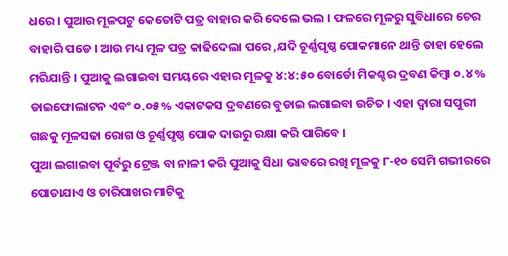ଧରେ । ପୁଆର ମୂଳପଟୁ କେତୋଟି ପତ୍ର ବାହାର କରି ଦେଲେ ଭଲ । ଫଳରେ ମୂଳରୁ ସୁବିଧାରେ ଚେର ବାହାରି ପଡେ । ଆଉ ମଧ୍ୟ ମୂଳ ପତ୍ର କାଢିଦେଲା ପରେ ,ଯଦି ଚୂର୍ଣ୍ଣପୃଷ୍ଠ ପୋକମାନେ ଥାନ୍ତି ତାହା ହେଲେ ମରିଯାନ୍ତି । ପୁଆକୁ ଲଗାଇବା ସମୟରେ ଏହାର ମୂଳକୁ ୪:୪:୫୦ ବୋର୍ଡୋ ମିକଶ୍ଚର ଦ୍ରବଣ କିମ୍ବା ୦.୪% ଡାଇଫୋଲାଟନ ଏବଂ ୦.୦୫% ଏକାଟକସ ଦ୍ରବଣରେ ବୁଡାଇ ଲଗାଇବା ଉଚିତ । ଏହା ଦ୍ଵାରା ସପୁରୀ ଗଛକୁ ମୂଳସଢା ରୋଗ ଓ ଚୂର୍ଣ୍ଣପୃଷ୍ଠ ପୋକ ଦାଉରୁ ରକ୍ଷା କରି ପାରିବେ ।
ପୁଆ ଲଗାଇବା ପୂର୍ବରୁ ଟ୍ରେଞ୍ଜ ବା ନାଳୀ କରି ପୁଆକୁ ସିଧା ଭାବରେ ରଖି ମୂଳକୁ ୮-୧୦ ସେମି ଗଭୀରରେ ପୋତାଯାଏ ଓ ଚାରିପାଖର ମାଟିକୁ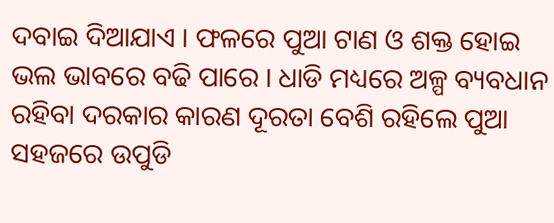ଦବାଇ ଦିଆଯାଏ । ଫଳରେ ପୁଆ ଟାଣ ଓ ଶକ୍ତ ହୋଇ ଭଲ ଭାବରେ ବଢି ପାରେ । ଧାଡି ମଧ୍ୟରେ ଅଳ୍ପ ବ୍ୟବଧାନ ରହିବା ଦରକାର କାରଣ ଦୂରତା ବେଶି ରହିଲେ ପୁଆ ସହଜରେ ଉପୁଡି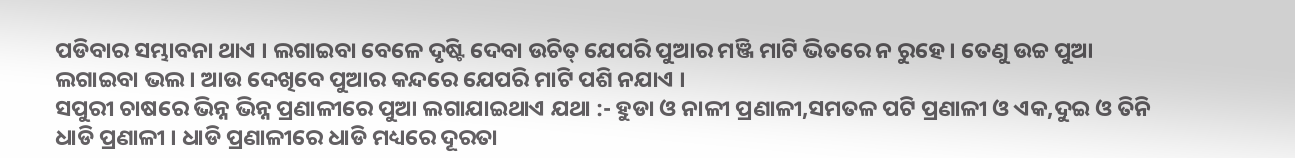ପଡିବାର ସମ୍ଭାବନା ଥାଏ । ଲଗାଇବା ବେଳେ ଦୃଷ୍ଟି ଦେବା ଉଚିତ୍ ଯେପରି ପୁଆର ମଞ୍ଜି ମାଟି ଭିତରେ ନ ରୁହେ । ତେଣୁ ଉଚ୍ଚ ପୁଆ ଲଗାଇବା ଭଲ । ଆଉ ଦେଖିବେ ପୁଆର କନ୍ଦରେ ଯେପରି ମାଟି ପଶି ନଯାଏ ।
ସପୁରୀ ଚାଷରେ ଭିନ୍ନ ଭିନ୍ନ ପ୍ରଣାଳୀରେ ପୁଆ ଲଗାଯାଇଥାଏ ଯଥା :- ହୁଡା ଓ ନାଳୀ ପ୍ରଣାଳୀ,ସମତଳ ପଟି ପ୍ରଣାଳୀ ଓ ଏକ,ଦୁଇ ଓ ତିନି ଧାଡି ପ୍ରଣାଳୀ । ଧାଡି ପ୍ରଣାଳୀରେ ଧାଡି ମଧ୍ୟରେ ଦୂରତା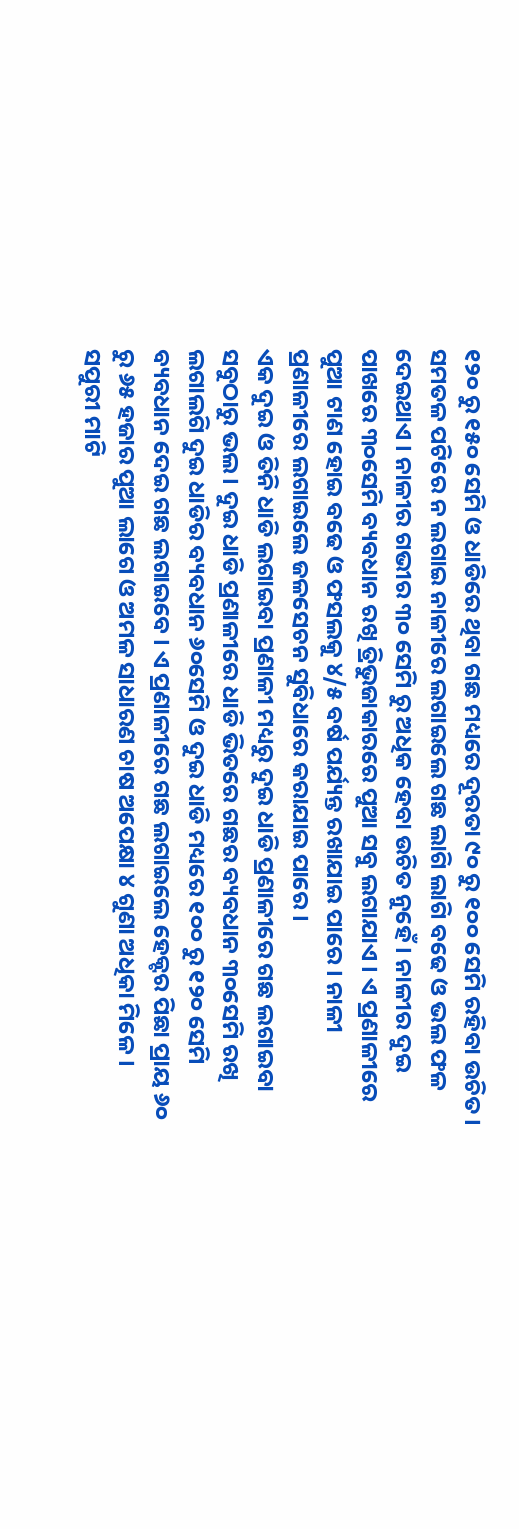୧୨୦ ରୁ ୧୫୦ ସେମି ଓ ଧାଡିରେ ଥିବା ଗଛ ମଧ୍ୟରେ ଦୂରତା ୯୦ ରୁ ୧୦୦ ସେମି ରହିବା ଉଚିତ । ସମତଳ ପଟିରେ ନ ଲଗାଇ ନାଳୀରେ ଲଗାଇଲେ ଗଛ ଲାଗି ଲାଗି ବଢେ ଓ ଭଲ ଫଳ ଦେଇଥାଏ । ନାଳୀର ଗଭୀର ୩୦ ସେମି ରୁ ଅଧିକ ହେବା ଉଚିତ ନୁହେଁ । ନାଳୀର ଦୁଇ ପାଖରେ ୩୦ସେମି ବ୍ୟବଧାନ ରଖି ତ୍ରିଭୁଜାକାରରେ ପୁଆ ସବୁ ଲଗାଯାଏ । ଏ ପ୍ରଣାଳୀରେ ପୁଆ ଟାଣ ହୋଇ ବଢେ ଓ ଫସଲକୁ ୪/୫ ବର୍ଷ ପର୍ଯ୍ୟନ୍ତ ରଖାଯାଇ ପାରେ । ନାଳୀ ପ୍ରଣାଳୀରେ ଲଗାଇଲେ ଜଳସେଚନ ସୁବିଧାରେ କରାଯାଇ ପାରେ ।
ଏକ ଦୁଇ ଓ ତିନି ଧାଡି ଲଗାଇବା ପ୍ରଣାଳୀ ମଧ୍ୟରୁ ଦୁଇ ଧାଡି ପ୍ରଣାଳୀରେ ଗଛ ଲଗାଇବା ସବୁଠାରୁ ଭଲ । ଦୁଇ ଧାଡି ପ୍ରଣାଳୀରେ ଧାଡି ଭିତରେ ଗଛର ବ୍ୟବଧାନ ୩୦ସେମି ରଖି ଲଗାଲଗି ଦୁଇ ଧାଡିର ବ୍ୟବଧାନ ୬୦ସେମି ଓ ଦୁଇ ଧାଡି ମଧ୍ୟରେ ୧୦୦ ରୁ ୧୨୦ ସେମି ବ୍ୟବଧାନ ଦେଇ ଗଛ ଲଗାଇବେ । ଏ ପ୍ରଣାଳୀରେ ଗଛ ଲଗାଇଲେ ହେକ୍ଟର ପିଛା ପ୍ରାୟ ୬୦ ରୁ ୬୫ ହଜାର ପୁଆ ଲାଗେ ଓ ଅମଳ ସାଧାରଣ ଚାଷ ଅପେକ୍ଷା ୪ ଗୁଣା ଅଧିକା ମିଳେ ।
ସପୁରୀ ମାଟି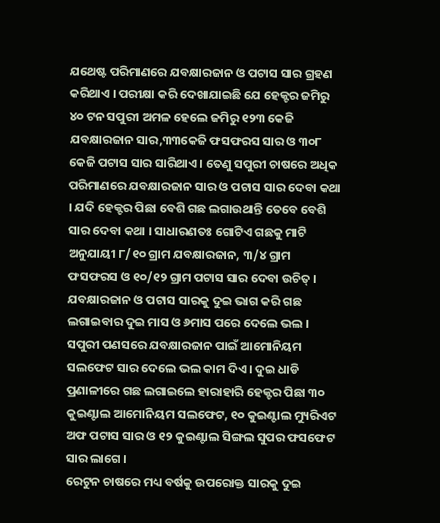ଯଥେଷ୍ଟ ପରିମାଣରେ ଯବକ୍ଷାରଜାନ ଓ ପଟାସ ସାର ଗ୍ରହଣ କରିଥାଏ । ପରୀକ୍ଷା କରି ଦେଖାଯାଇଛି ଯେ ହେକ୍ଟର ଜମିରୁ ୪୦ ଟନ ସପୁରୀ ଅମଳ ହେଲେ ଜମିରୁ ୧୨୩ କେଜି ଯବକ୍ଷାରଜାନ ସାର,୩୩କେଜି ଫସଫରସ ସାର ଓ ୩୦୮ କେଜି ପଟାସ ସାର ସାରିଥାଏ । ତେଣୁ ସପୁରୀ ଚାଷରେ ଅଧିକ ପରିମାଣରେ ଯବକ୍ଷାରଜାନ ସାର ଓ ପଟାସ ସାର ଦେବା କଥା । ଯଦି ହେକ୍ଟର ପିଛା ବେଶି ଗଛ ଲଗାଉଥାନ୍ତି ତେବେ ବେଶି ସାର ଦେବା କଥା । ସାଧାରଣତଃ ଗୋଟିଏ ଗଛକୁ ମାଟି ଅନୁଯାୟୀ ୮/୧୦ ଗ୍ରାମ ଯବକ୍ଷାରଜାନ, ୩/୪ ଗ୍ରାମ ଫସଫରସ ଓ ୧୦/୧୨ ଗ୍ରାମ ପଟାସ ସାର ଦେବା ଉଚିତ୍ । ଯବକ୍ଷାରଜାନ ଓ ପଟାସ ସାରକୁ ଦୁଇ ଭାଗ କରି ଗଛ ଲଗାଇବାର ଦୁଇ ମାସ ଓ ୬ମାସ ପରେ ଦେଲେ ଭଲ । ସପୁରୀ ପଣସରେ ଯବକ୍ଷାରଜାନ ପାଇଁ ଆମୋନିୟମ ସଲଫେଟ ସାର ଦେଲେ ଭଲ କାମ ଦିଏ । ଦୁଇ ଧାଡି ପ୍ରଣାଳୀରେ ଗଛ ଲଗାଇଲେ ହାରାହାରି ହେକ୍ଟର ପିଛା ୩୦ କୁଇଣ୍ଟାଲ ଆମୋନିୟମ ସଲଫେଟ, ୧୦ କୁଇଣ୍ଟାଲ ମ୍ୟୁରିଏଟ ଅଫ ପଟାସ ସାର ଓ ୧୨ କୁଇଣ୍ଟାଲ ସିଙ୍ଗଲ ସୁପର ଫସଫେଟ ସାର ଲାଗେ ।
ରେଟୁନ ଚାଷରେ ମଧ୍ୟ ବର୍ଷକୁ ଉପରୋକ୍ତ ସାରକୁ ଦୁଇ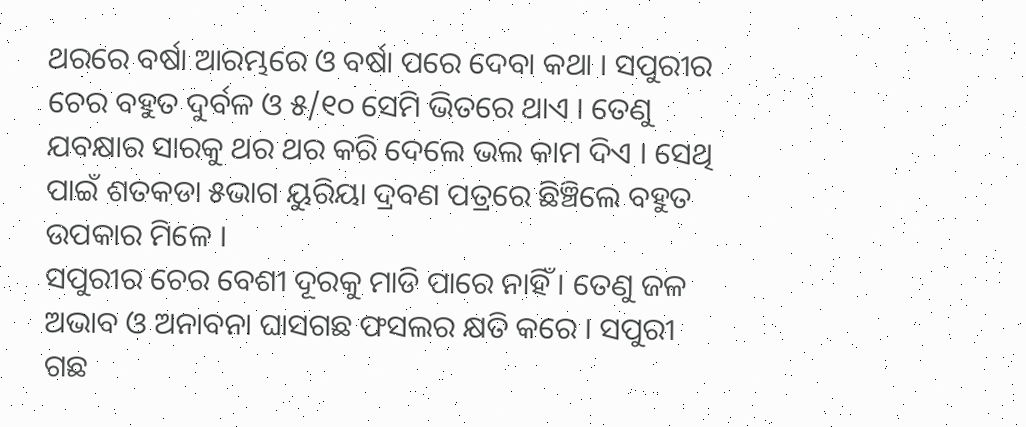ଥରରେ ବର୍ଷା ଆରମ୍ଭରେ ଓ ବର୍ଷା ପରେ ଦେବା କଥା । ସପୁରୀର ଚେର ବହୁତ ଦୁର୍ବଳ ଓ ୫/୧୦ ସେମି ଭିତରେ ଥାଏ । ତେଣୁ ଯବକ୍ଷାର ସାରକୁ ଥର ଥର କରି ଦେଲେ ଭଲ କାମ ଦିଏ । ସେଥି ପାଇଁ ଶତକଡା ୫ଭାଗ ୟୁରିୟା ଦ୍ରବଣ ପତ୍ରରେ ଛିଞ୍ଚିଲେ ବହୁତ ଉପକାର ମିଳେ ।
ସପୁରୀର ଚେର ବେଶୀ ଦୂରକୁ ମାଡି ପାରେ ନାହିଁ । ତେଣୁ ଜଳ ଅଭାବ ଓ ଅନାବନା ଘାସଗଛ ଫସଲର କ୍ଷତି କରେ । ସପୁରୀ ଗଛ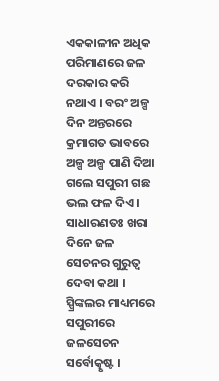ଏକକାଳୀନ ଅଧିକ ପରିମାଣରେ ଜଳ ଦରକାର କରି ନଥାଏ । ବରଂ ଅଳ୍ପ ଦିନ ଅନ୍ତରରେ କ୍ରମାଗତ ଭାବରେ ଅଳ୍ପ ଅଳ୍ପ ପାଣି ଦିଆ ଗଲେ ସପୁରୀ ଗଛ ଭଲ ଫଳ ଦିଏ । ସାଧାରଣତଃ ଖରା ଦିନେ ଜଳ ସେଚନର ଗୁରୁତ୍ଵ ଦେବା କଥା । ସ୍ପ୍ରିଙ୍କଲର ମାଧ୍ୟମରେ ସପୁରୀରେ ଜଳସେଚନ ସର୍ବୋତ୍କୃଷ୍ଟ ।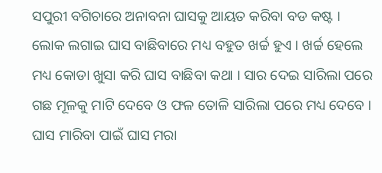ସପୁରୀ ବଗିଚାରେ ଅନାବନା ଘାସକୁ ଆୟତ କରିବା ବଡ କଷ୍ଟ । ଲୋକ ଲଗାଇ ଘାସ ବାଛିବାରେ ମଧ୍ୟ ବହୁତ ଖର୍ଚ୍ଚ ହୁଏ । ଖର୍ଚ୍ଚ ହେଲେ ମଧ୍ୟ କୋଡା ଖୁସା କରି ଘାସ ବାଛିବା କଥା । ସାର ଦେଇ ସାରିଲା ପରେ ଗଛ ମୂଳକୁ ମାଟି ଦେବେ ଓ ଫଳ ତୋଳି ସାରିଲା ପରେ ମଧ୍ୟ ଦେବେ । ଘାସ ମାରିବା ପାଇଁ ଘାସ ମରା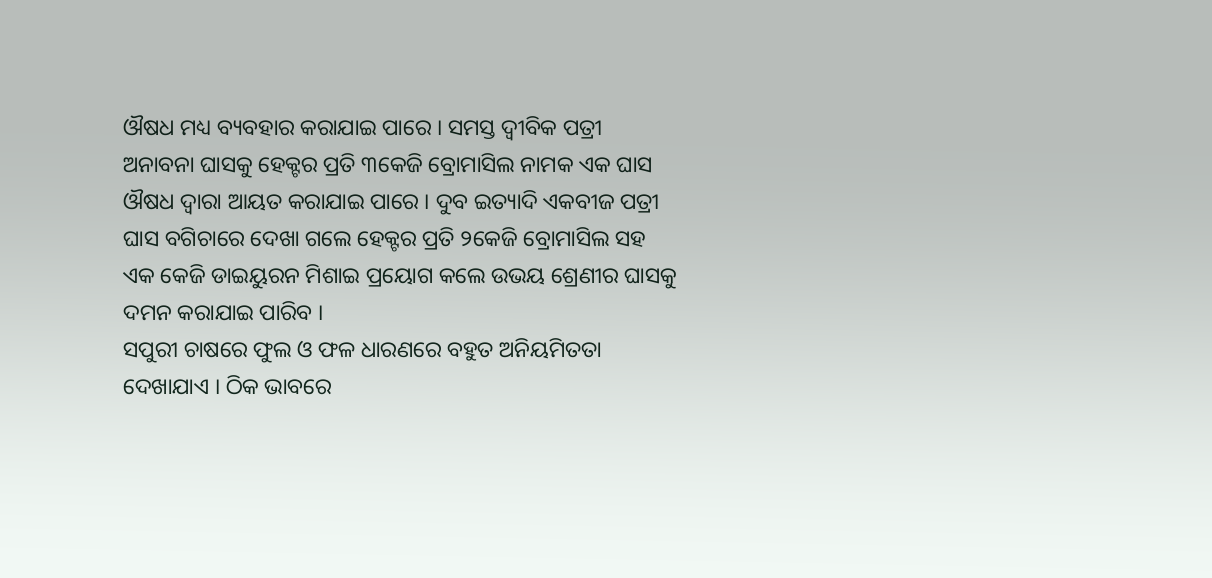ଔଷଧ ମଧ୍ୟ ବ୍ୟବହାର କରାଯାଇ ପାରେ । ସମସ୍ତ ଦ୍ଵୀବିକ ପତ୍ରୀ ଅନାବନା ଘାସକୁ ହେକ୍ଟର ପ୍ରତି ୩କେଜି ବ୍ରୋମାସିଲ ନାମକ ଏକ ଘାସ ଔଷଧ ଦ୍ଵାରା ଆୟତ କରାଯାଇ ପାରେ । ଦୁବ ଇତ୍ୟାଦି ଏକବୀଜ ପତ୍ରୀ ଘାସ ବଗିଚାରେ ଦେଖା ଗଲେ ହେକ୍ଟର ପ୍ରତି ୨କେଜି ବ୍ରୋମାସିଲ ସହ ଏକ କେଜି ଡାଇୟୁରନ ମିଶାଇ ପ୍ରୟୋଗ କଲେ ଉଭୟ ଶ୍ରେଣୀର ଘାସକୁ ଦମନ କରାଯାଇ ପାରିବ ।
ସପୁରୀ ଚାଷରେ ଫୁଲ ଓ ଫଳ ଧାରଣରେ ବହୁତ ଅନିୟମିତତା ଦେଖାଯାଏ । ଠିକ ଭାବରେ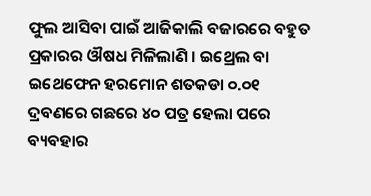ଫୁଲ ଆସିବା ପାଇଁ ଆଜିକାଲି ବଜାରରେ ବହୁତ ପ୍ରକାରର ଔଷଧ ମିଳିଲାଣି । ଇଥ୍ରେଲ ବା ଇଥେଫେନ ହରମୋନ ଶତକଡା ୦.୦୧ ଦ୍ରବଣରେ ଗଛରେ ୪୦ ପତ୍ର ହେଲା ପରେ ବ୍ୟବହାର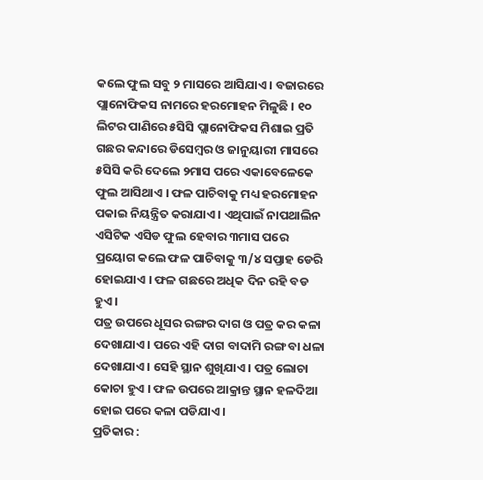କଲେ ଫୁଲ ସବୁ ୨ ମାସରେ ଆସିଯାଏ । ବଜାରରେ ପ୍ଲାନୋଫିକସ ନାମରେ ହରମୋହନ ମିଳୁଛି । ୧୦ ଲିଟର ପାଣିରେ ୫ସିସି ପ୍ଲାନୋଫିକସ ମିଶାଇ ପ୍ରତି ଗଛର କନ୍ଦାରେ ଡିସେମ୍ବର ଓ ଜାନୁୟାରୀ ମାସରେ ୫ସିସି କରି ଦେଲେ ୨ମାସ ପରେ ଏକାବେଳେକେ ଫୁଲ ଆସିଥାଏ । ଫଳ ପାଚିବାକୁ ମଧ୍ୟ ହରମୋହନ ପକାଇ ନିୟନ୍ତ୍ରିତ କରାଯାଏ । ଏଥିପାଇଁ ନାପଥାଲିନ ଏସିଟିକ ଏସିଡ ଫୁଲ ହେବାର ୩ମାସ ପରେ ପ୍ରୟୋଗ କଲେ ଫଳ ପାଚିବାକୁ ୩/୪ ସପ୍ତାହ ଡେରି ହୋଇଯାଏ । ଫଳ ଗଛରେ ଅଧିକ ଦିନ ରହି ବଡ ହୁଏ ।
ପତ୍ର ଉପରେ ଧୂସର ରଙ୍ଗର ଦାଗ ଓ ପତ୍ର କର କଳା ଦେଖାଯାଏ । ପରେ ଏହି ଦାଗ ବାଦାମି ରଙ୍ଗ ବା ଧଳା ଦେଖାଯାଏ । ସେହି ସ୍ଥାନ ଶୁଖିଯାଏ । ପତ୍ର ଲୋଚା କୋଚା ହୁଏ । ଫଳ ଉପରେ ଆକ୍ରାନ୍ତ ସ୍ଥାନ ହଳଦିଆ ହୋଇ ପରେ କଳା ପଡିଯାଏ ।
ପ୍ରତିକାର :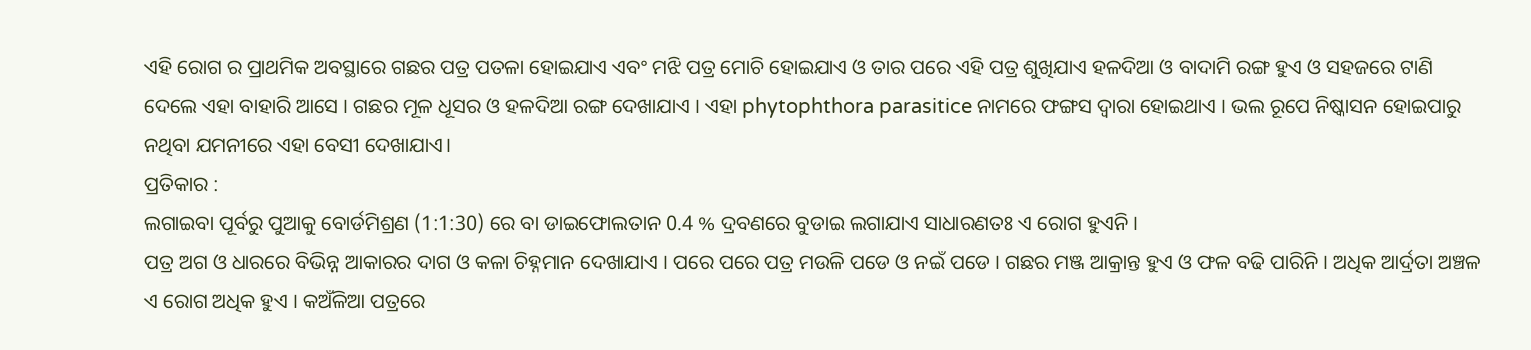ଏହି ରୋଗ ର ପ୍ରାଥମିକ ଅବସ୍ଥାରେ ଗଛର ପତ୍ର ପତଳା ହୋଇଯାଏ ଏବଂ ମଝି ପତ୍ର ମୋଚି ହୋଇଯାଏ ଓ ତାର ପରେ ଏହି ପତ୍ର ଶୁଖିଯାଏ ହଳଦିଆ ଓ ବାଦାମି ରଙ୍ଗ ହୁଏ ଓ ସହଜରେ ଟାଣି ଦେଲେ ଏହା ବାହାରି ଆସେ । ଗଛର ମୂଳ ଧୂସର ଓ ହଳଦିଆ ରଙ୍ଗ ଦେଖାଯାଏ । ଏହା phytophthora parasitice ନାମରେ ଫଙ୍ଗସ ଦ୍ଵାରା ହୋଇଥାଏ । ଭଲ ରୂପେ ନିଷ୍କାସନ ହୋଇପାରୁ ନଥିବା ଯମନୀରେ ଏହା ବେସୀ ଦେଖାଯାଏ।
ପ୍ରତିକାର :
ଲଗାଇବା ପୂର୍ବରୁ ପୁଆକୁ ବୋର୍ଡମିଶ୍ରଣ (1:1:30) ରେ ବା ଡାଇଫୋଲତାନ 0.4 % ଦ୍ରବଣରେ ବୁଡାଇ ଲଗାଯାଏ ସାଧାରଣତଃ ଏ ରୋଗ ହୁଏନି ।
ପତ୍ର ଅଗ ଓ ଧାରରେ ବିଭିନ୍ନ ଆକାରର ଦାଗ ଓ କଳା ଚିହ୍ନମାନ ଦେଖାଯାଏ । ପରେ ପରେ ପତ୍ର ମଉଳି ପଡେ ଓ ନଇଁ ପଡେ । ଗଛର ମଞ୍ଜ ଆକ୍ରାନ୍ତ ହୁଏ ଓ ଫଳ ବଢି ପାରିନି । ଅଧିକ ଆର୍ଦ୍ରତା ଅଞ୍ଚଳ ଏ ରୋଗ ଅଧିକ ହୁଏ । କଅଁଳିଆ ପତ୍ରରେ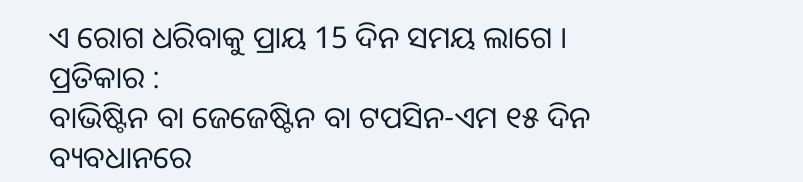ଏ ରୋଗ ଧରିବାକୁ ପ୍ରାୟ 15 ଦିନ ସମୟ ଲାଗେ ।
ପ୍ରତିକାର :
ବାଭିଷ୍ଟିନ ବା ଜେଜେଷ୍ଟିନ ବା ଟପସିନ-ଏମ ୧୫ ଦିନ ବ୍ୟବଧାନରେ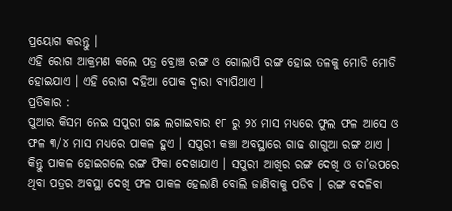ପ୍ରୟୋଗ କରନ୍ତୁ ।
ଏହି ରୋଗ ଆକ୍ରମଣ କଲେ ପତ୍ର ବ୍ରୋଞ୍ଚ ରଙ୍ଗ ଓ ଗୋଲାପି ରଙ୍ଗ ହୋଇ ତଳକୁ ମୋଡି ମୋଡି ହୋଇଯାଏ । ଏହି ରୋଗ ଦହିଆ ପୋକ ଦ୍ଵାରା ବ୍ୟାପିଥାଏ ।
ପ୍ରତିକାର :
ପୁଆର କିସମ ନେଇ ସପୁରୀ ଗଛ ଲଗାଇବାର ୧୮ ରୁ ୨୪ ମାସ ମଧ୍ୟରେ ଫୁଲ ଫଳ ଆସେ ଓ ଫଳ ୩/୪ ମାସ ମଧ୍ୟରେ ପାକଳ ହୁଏ । ସପୁରୀ କଞ୍ଚା ଅବସ୍ଥାରେ ଗାଢ ଶାଗୁଆ ରଙ୍ଗ ଥାଏ । କିନ୍ତୁ ପାକଳ ହୋଇଗଲେ ରଙ୍ଗ ଫିକା ଦେଖାଯାଏ । ସପୁରୀ ଆଖିର ରଙ୍ଗ ଦେଖି ଓ ତା’ଉପରେ ଥିବା ପତ୍ରର ଅବସ୍ଥା ଦେଖି ଫଳ ପାକଳ ହେଲାଣି ବୋଲି ଜାଣିବାକୁ ପଡିବ । ରଙ୍ଗ ବଦଳିବା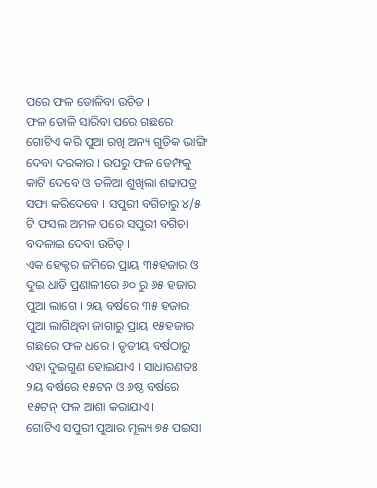ପରେ ଫଳ ତୋଳିବା ଉଚିତ ।
ଫଳ ତୋଳି ସାରିବା ପରେ ଗଛରେ ଗୋଟିଏ କରି ପୁଆ ରଖି ଅନ୍ୟ ଗୁଡିକ ଭାଙ୍ଗି ଦେବା ଦରକାର । ଉପରୁ ଫଳ ଡେମ୍ଫକୁ କାଟି ଦେବେ ଓ ତଳିଆ ଶୁଖିଲା ଶଢାପତ୍ର ସଫା କରିଦେବେ । ସପୁରୀ ବଗିଚାରୁ ୪/୫ ଟି ଫସଲ ଅମଳ ପରେ ସପୁରୀ ବଗିଚା ବଦଳାଇ ଦେବା ଉଚିତ୍ ।
ଏକ ହେକ୍ଟର ଜମିରେ ପ୍ରାୟ ୩୫ହଜାର ଓ ଦୁଇ ଧାଡି ପ୍ରଣାଳୀରେ ୬୦ ରୁ ୬୫ ହଜାର ପୁଆ ଲାଗେ । ୨ୟ ବର୍ଷରେ ୩୫ ହଜାର ପୁଆ ଲାଗିଥିବା ଜାଗାରୁ ପ୍ରାୟ ୧୫ହଜାର ଗଛରେ ଫଳ ଧରେ । ତୃତୀୟ ବର୍ଷଠାରୁ ଏହା ଦୁଇଗୁଣ ହୋଇଯାଏ । ସାଧାରଣତଃ ୨ୟ ବର୍ଷରେ ୧୫ଟନ ଓ ୬ଷ୍ଠ ବର୍ଷରେ ୧୫ଟନ୍ ଫଳ ଆଶା କରାଯାଏ।
ଗୋଟିଏ ସପୁରୀ ପୁଆର ମୂଲ୍ୟ ୭୫ ପଇସା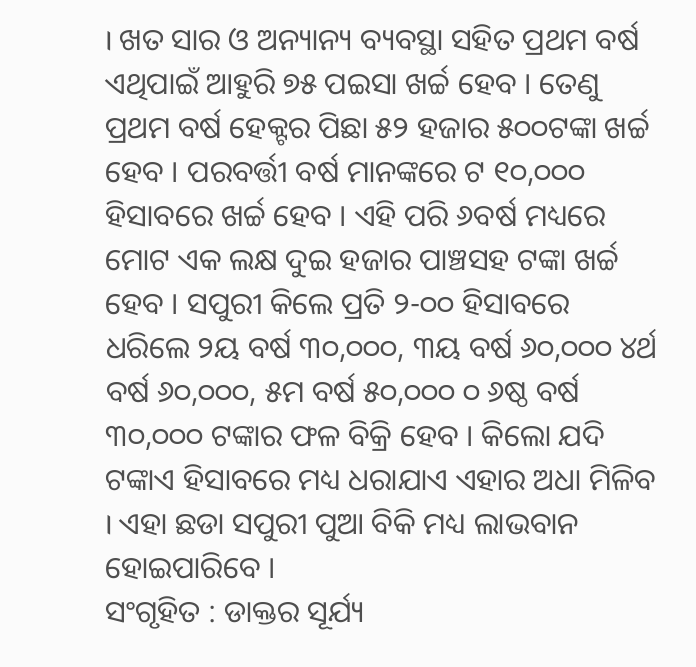। ଖତ ସାର ଓ ଅନ୍ୟାନ୍ୟ ବ୍ୟବସ୍ଥା ସହିତ ପ୍ରଥମ ବର୍ଷ ଏଥିପାଇଁ ଆହୁରି ୭୫ ପଇସା ଖର୍ଚ୍ଚ ହେବ । ତେଣୁ ପ୍ରଥମ ବର୍ଷ ହେକ୍ଟର ପିଛା ୫୨ ହଜାର ୫୦୦ଟଙ୍କା ଖର୍ଚ୍ଚ ହେବ । ପରବର୍ତ୍ତୀ ବର୍ଷ ମାନଙ୍କରେ ଟ ୧୦,୦୦୦ ହିସାବରେ ଖର୍ଚ୍ଚ ହେବ । ଏହି ପରି ୬ବର୍ଷ ମଧ୍ୟରେ ମୋଟ ଏକ ଲକ୍ଷ ଦୁଇ ହଜାର ପାଞ୍ଚସହ ଟଙ୍କା ଖର୍ଚ୍ଚ ହେବ । ସପୁରୀ କିଲେ ପ୍ରତି ୨-୦୦ ହିସାବରେ ଧରିଲେ ୨ୟ ବର୍ଷ ୩୦,୦୦୦, ୩ୟ ବର୍ଷ ୬୦,୦୦୦ ୪ର୍ଥ ବର୍ଷ ୬୦,୦୦୦, ୫ମ ବର୍ଷ ୫୦,୦୦୦ ୦ ୬ଷ୍ଠ ବର୍ଷ ୩୦,୦୦୦ ଟଙ୍କାର ଫଳ ବିକ୍ରି ହେବ । କିଲୋ ଯଦି ଟଙ୍କାଏ ହିସାବରେ ମଧ୍ୟ ଧରାଯାଏ ଏହାର ଅଧା ମିଳିବ । ଏହା ଛଡା ସପୁରୀ ପୁଆ ବିକି ମଧ୍ୟ ଲାଭବାନ ହୋଇପାରିବେ ।
ସଂଗୃହିତ : ଡାକ୍ତର ସୂର୍ଯ୍ୟ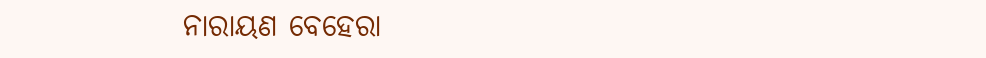ନାରାୟଣ ବେହେରା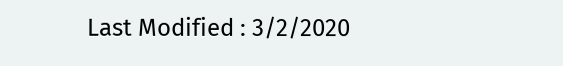Last Modified : 3/2/2020